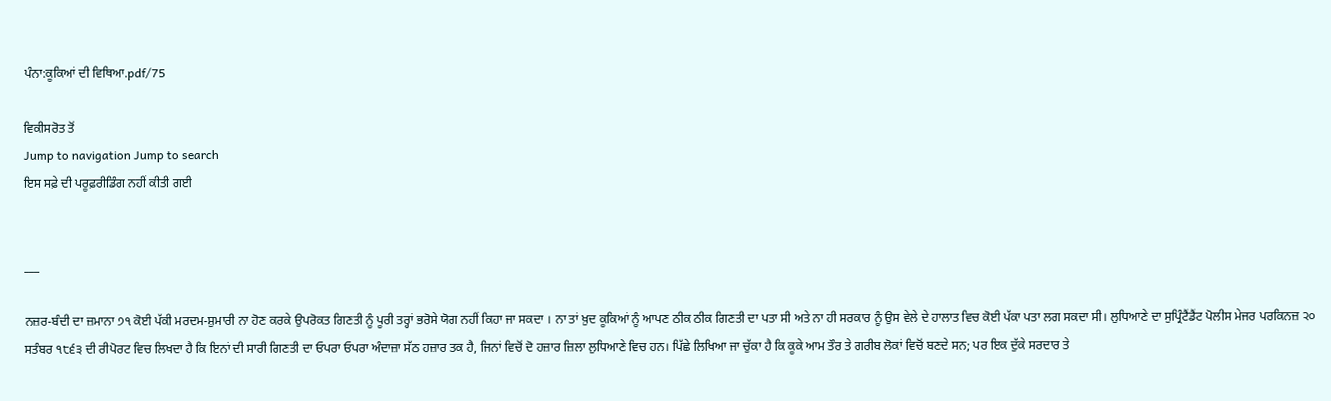ਪੰਨਾ:ਕੂਕਿਆਂ ਦੀ ਵਿਥਿਆ.pdf/75

ਵਿਕੀਸਰੋਤ ਤੋਂ
Jump to navigation Jump to search
ਇਸ ਸਫ਼ੇ ਦੀ ਪਰੂਫ਼ਰੀਡਿੰਗ ਨਹੀਂ ਕੀਤੀ ਗਈ


___

ਨਜ਼ਰ-ਬੰਦੀ ਦਾ ਜ਼ਮਾਨਾ ੭੧ ਕੋਈ ਪੱਕੀ ਮਰਦਮ-ਸ਼ੁਮਾਰੀ ਨਾ ਹੋਣ ਕਰਕੇ ਉਪਰੋਕਤ ਗਿਣਤੀ ਨੂੰ ਪੂਰੀ ਤਰ੍ਹਾਂ ਭਰੋਸੇ ਯੋਗ ਨਹੀਂ ਕਿਹਾ ਜਾ ਸਕਦਾ । ਨਾ ਤਾਂ ਖ਼ੁਦ ਕੂਕਿਆਂ ਨੂੰ ਆਪਣ ਠੀਕ ਠੀਕ ਗਿਣਤੀ ਦਾ ਪਤਾ ਸੀ ਅਤੇ ਨਾ ਹੀ ਸਰਕਾਰ ਨੂੰ ਉਸ ਵੇਲੇ ਦੇ ਹਾਲਾਤ ਵਿਚ ਕੋਈ ਪੱਕਾ ਪਤਾ ਲਗ ਸਕਦਾ ਸੀ। ਲੁਧਿਆਣੇ ਦਾ ਸੁਪ੍ਰਿੰਟੈਂਡੈਂਟ ਪੋਲੀਸ ਮੇਜਰ ਪਰਕਿਨਜ਼ ੨੦ ਸਤੰਬਰ ੧੮੬੩ ਦੀ ਰੀਪੋਰਟ ਵਿਚ ਲਿਖਦਾ ਹੈ ਕਿ ਇਨਾਂ ਦੀ ਸਾਰੀ ਗਿਣਤੀ ਦਾ ਓਪਰਾ ਓਪਰਾ ਅੰਦਾਜ਼ਾ ਸੱਠ ਹਜ਼ਾਰ ਤਕ ਹੈ, ਜਿਨਾਂ ਵਿਚੋਂ ਦੋ ਹਜ਼ਾਰ ਜ਼ਿਲਾ ਲੁਧਿਆਣੇ ਵਿਚ ਹਨ। ਪਿੱਛੇ ਲਿਖਿਆ ਜਾ ਚੁੱਕਾ ਹੈ ਕਿ ਕੂਕੇ ਆਮ ਤੌਰ ਤੇ ਗਰੀਬ ਲੋਕਾਂ ਵਿਚੋਂ ਬਣਦੇ ਸਨ; ਪਰ ਇਕ ਦੁੱਕੇ ਸਰਦਾਰ ਤੇ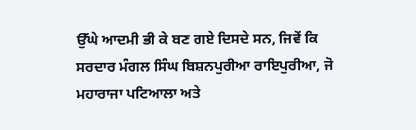ਉੱਘੇ ਆਦਮੀ ਭੀ ਕੇ ਬਣ ਗਏ ਦਿਸਦੇ ਸਨ, ਜਿਵੇਂ ਕਿ ਸਰਦਾਰ ਮੰਗਲ ਸਿੰਘ ਬਿਸ਼ਨਪੁਰੀਆ ਰਾਇਪੁਰੀਆ, ਜੋ ਮਹਾਰਾਜਾ ਪਟਿਆਲਾ ਅਤੇ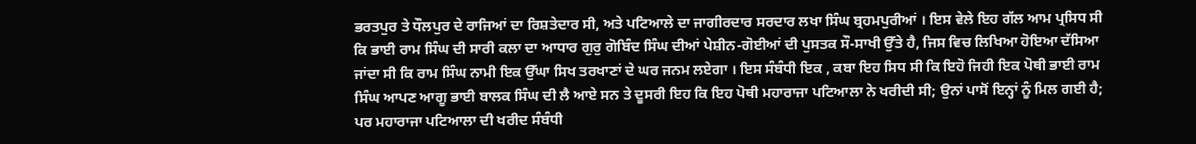ਭਰਤਪੁਰ ਤੇ ਧੌਲਪੁਰ ਦੇ ਰਾਜਿਆਂ ਦਾ ਰਿਸ਼ਤੇਦਾਰ ਸੀ, ਅਤੇ ਪਟਿਆਲੇ ਦਾ ਜਾਗੀਰਦਾਰ ਸਰਦਾਰ ਲਖਾ ਸਿੰਘ ਬ੍ਰਹਮਪੁਰੀਆਂ । ਇਸ ਵੇਲੇ ਇਹ ਗੱਲ ਆਮ ਪ੍ਰਸਿਧ ਸੀ ਕਿ ਭਾਈ ਰਾਮ ਸਿੰਘ ਦੀ ਸਾਰੀ ਕਲਾ ਦਾ ਆਧਾਰ ਗੁਰੁ ਗੋਬਿੰਦ ਸਿੰਘ ਦੀਆਂ ਪੇਸ਼ੀਨ-ਗੋਈਆਂ ਦੀ ਪੁਸਤਕ ਸੌ-ਸਾਖੀ ਉੱਤੇ ਹੈ, ਜਿਸ ਵਿਚ ਲਿਖਿਆ ਹੋਇਆ ਦੱਸਿਆ ਜਾਂਦਾ ਸੀ ਕਿ ਰਾਮ ਸਿੰਘ ਨਾਮੀ ਇਕ ਉੱਘਾ ਸਿਖ ਤਰਖਾਣਾਂ ਦੇ ਘਰ ਜਨਮ ਲਏਗਾ । ਇਸ ਸੰਬੰਧੀ ਇਕ , ਕਬਾ ਇਹ ਸਿਧ ਸੀ ਕਿ ਇਹੋ ਜਿਹੀ ਇਕ ਪੋਥੀ ਭਾਈ ਰਾਮ ਸਿੰਘ ਆਪਣ ਆਗੂ ਭਾਈ ਬਾਲਕ ਸਿੰਘ ਦੀ ਲੈ ਆਏ ਸਨ ਤੇ ਦੂਸਰੀ ਇਹ ਕਿ ਇਹ ਪੋਥੀ ਮਹਾਰਾਜਾ ਪਟਿਆਲਾ ਨੇ ਖਰੀਦੀ ਸੀ; ਉਨਾਂ ਪਾਸੋਂ ਇਨ੍ਹਾਂ ਨੂੰ ਮਿਲ ਗਈ ਹੈ; ਪਰ ਮਹਾਰਾਜਾ ਪਟਿਆਲਾ ਦੀ ਖਰੀਦ ਸੰਬੰਧੀ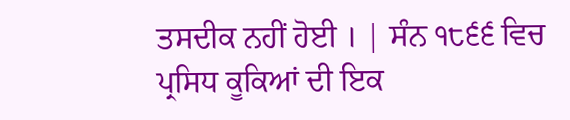ਤਸਦੀਕ ਨਹੀਂ ਹੋਈ । | ਸੰਨ ੧੮੬੬ ਵਿਚ ਪ੍ਰਸਿਧ ਕੂਕਿਆਂ ਦੀ ਇਕ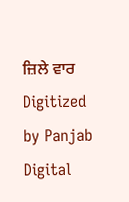ਜ਼ਿਲੇ ਵਾਰ Digitized by Panjab Digital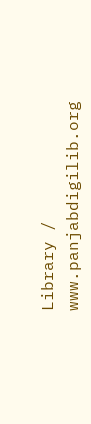Library / www.panjabdigilib.org